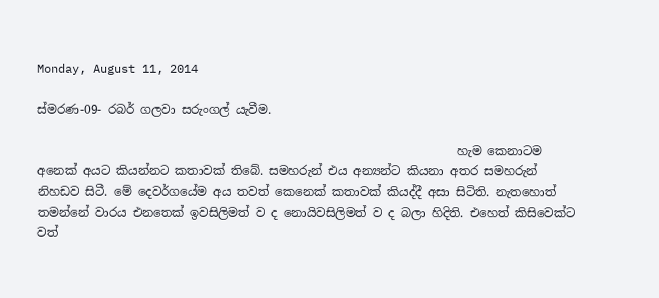Monday, August 11, 2014

ස්මරණ-09- රබර් ගලවා සරුංගල් යැවීම.

                                                                      හැම කෙනාටම අනෙක් අයට කියන්නට කතාවක් තිබේ. සමහරුන් එය අන්‍යන්ට කියනා අතර සමහරුන් නිහඩව සිටී. මේ දෙවර්ගයේම අය තවත් කෙනෙක් කතාවක් කියද්දී අසා සිටිති. නැතහොත් තමන්නේ වාරය එනතෙක් ඉවසිලිමත් ව ද නොයිවසිලිමත් ව ද බලා හිදිති. එහෙත් කිසිවෙක්ට වත්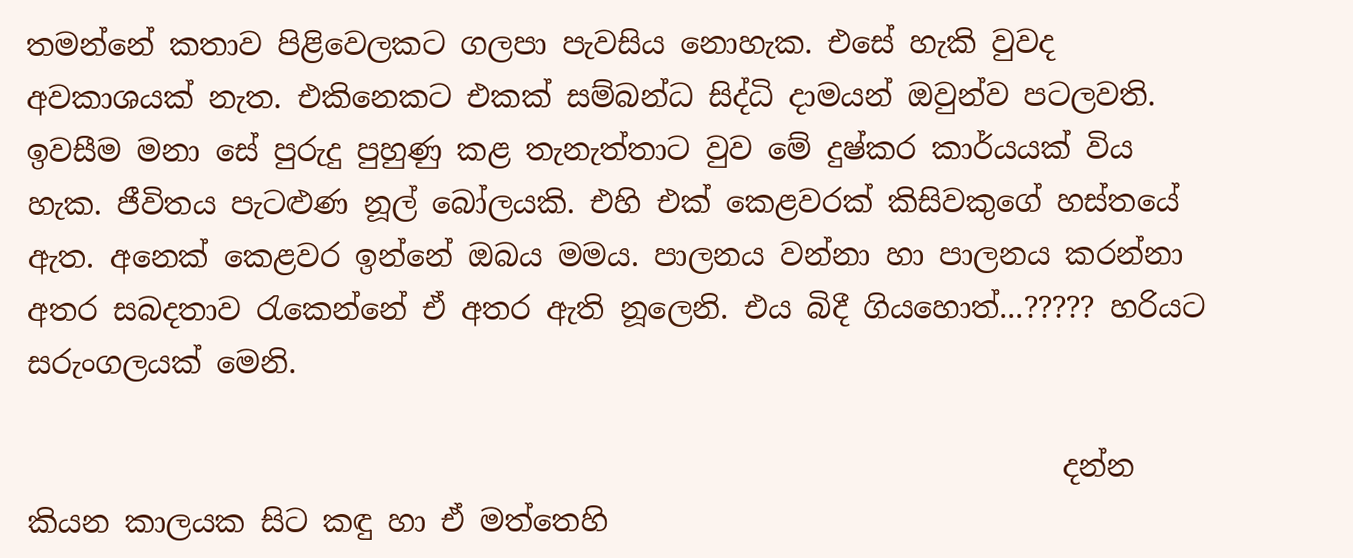තමන්නේ කතාව පිළිවෙලකට ගලපා පැවසිය නොහැක. එසේ හැකි වුවද අවකාශයක් නැත. එකිනෙකට එකක් සම්බන්ධ සිද්ධි දාමයන් ඔවුන්ව පටලවති. ඉවසීම මනා සේ පුරුදු පුහුණු කළ තැනැත්තාට වුව මේ දුෂ්කර කාර්යයක් විය හැක. ජීවිතය පැටළුණ නූල් බෝලයකි. එහි එක් කෙළවරක් කිසිවකුගේ හස්තයේ ඇත. අනෙක් කෙළවර ඉන්නේ ඔබය මමය. පාලනය වන්නා හා පාලනය කරන්නා අතර සබදතාව රැකෙන්නේ ඒ අතර ඇති නූලෙනි. එය බිදී ගියහොත්...????? හරියට සරුංගලයක් මෙනි.

                                                                     දන්න කියන කාලයක සිට කඳු හා ඒ මත්තෙහි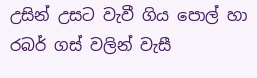උසින් උසට වැවී ගිය පොල් හා රබර් ගස් වලින් වැසී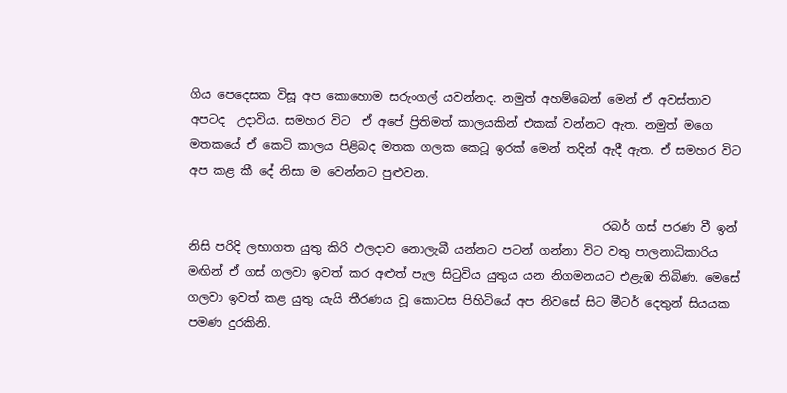ගිය පෙදෙසක විසූ අප කොහොම සරුංගල් යවන්නද. නමුත් අහම්බෙන් මෙන් ඒ අවස්තාව අපටද  උදාවිය. සමහර විට  ඒ අපේ ප්‍රිතිමත් කාලයකින් එකක් වන්නට ඇත. නමුත් මගෙ මතකයේ ඒ කෙටි කාලය පිළිබද මතක ගලක කෙටූ ඉරක් මෙන් තදින් ඇදී ඇත. ඒ සමහර විට අප කළ කී දේ නිසා ම වෙන්නට පුළුවන.

                                                                     රබර් ගස් පරණ වී ඉන් නිසි පරිදි ලභාගත යුතු කිරි ඵලදාව නොලැබී යන්නට පටන් ගන්නා විට වතු පාලනාධිකාරිය මඟින් ඒ ගස් ගලවා ඉවත් කර අළුත් පැල සිටුවිය යුතුය යන නිගමනයට එළැඹ තිබිණ. මෙසේ ගලවා ඉවත් කළ යුතු යැයි තීරණය වූ කොටස පිහිටියේ අප නිවසේ සිට මීටර් දෙතුන් සියයක පමණ දුරකිනි.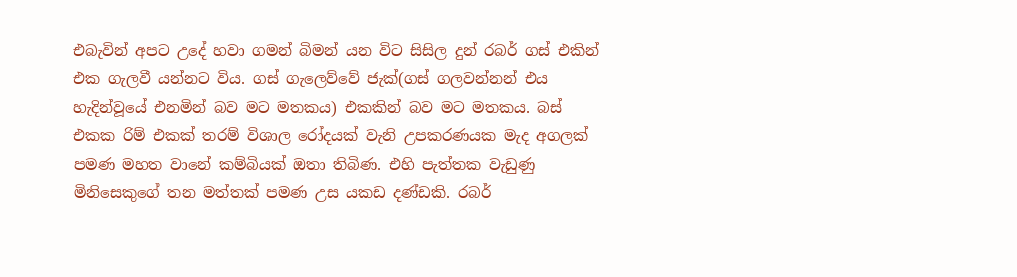එබැවින් අපට උදේ හවා ගමන් බිමන් යන විට සිසිල දුන් රබර් ගස් එකින් එක ගැලවී යන්නට විය. ගස් ගැලෙව්වේ ජැක්(ගස් ගලවන්නන් එය හැදින්වූයේ එනමින් බව මට මතකය) එකකින් බව මට මතකය. බස් එකක රිම් එකක් තරම් විශාල රෝදයක් වැනි උපකරණයක මැද අගලක් පමණ මහත වානේ කම්බියක් ඔතා තිබිණ. එහි පැත්තක වැඩුණු මිනිසෙකුගේ තන මත්තක් පමණ උස යකඩ දණ්ඩකි. රබර්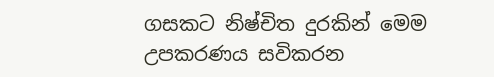ගසකට නිෂ්චිත දුරකින් මෙම උපකරණය සවිකරන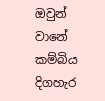ඔවුන් වානේ කම්බිය දිගහැර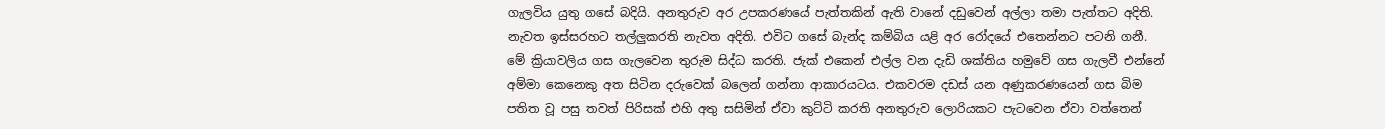ගැලවිය යුතු ගසේ බදියි. අනතුරුව අර උපකරණයේ පැත්තකින් ඇති වානේ දඩුවෙන් අල්ලා තමා පැත්තට අදිති. නැවත ඉස්සරහට තල්ලුකරති නැවත අදිති. එවිට ගසේ බැන්ද කම්බිය යළි අර රෝදයේ එතෙන්නට පටනි ගනී. මේ ක්‍රියාවලිය ගස ගැලවෙන තුරුම සිද්ධ කරති. ජැක් එකෙන් එල්ල වන දැඩි ශක්තිය හමුවේ ගස ගැලවී එන්නේ අම්මා කෙනෙකු අත සිටින දරුවෙක් බලෙන් ගන්නා ආකාරයටය. එකවරම දඩස් යන අණුකරණයෙන් ගස බිම පතිත වූ පසු තවත් පිරිසක් එහි අතු සසිමින් ඒවා කුට්ටි කරති අනතුරුව ලොරියකට පැටවෙන ඒවා වත්තෙන්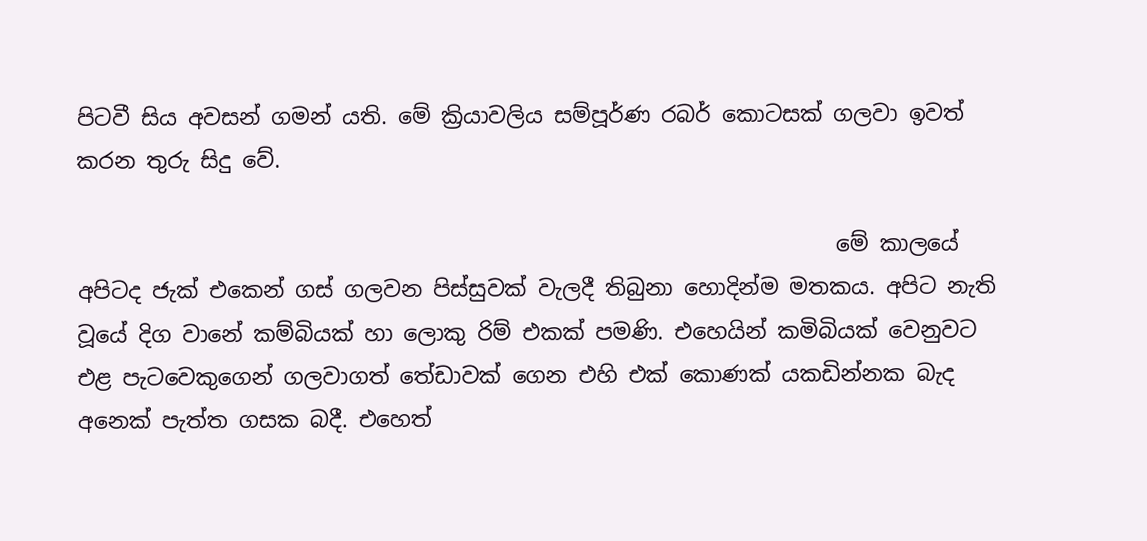පිටවී සිය අවසන් ගමන් යති. මේ ක්‍රියාවලිය සම්පූර්ණ රබර් කොටසක් ගලවා ඉවත් කරන තුරු සිදු වේ.

                                                                     මේ කාලයේ අපිටද ජැක් එකෙන් ගස් ගලවන පිස්සුවක් වැලදී තිබුනා හොදින්ම මතකය. අපිට නැති වූයේ දිග වානේ කම්බියක් හා ලොකු රිම් එකක් පමණි. එහෙයින් කමිබියක් වෙනුවට එළ පැටවෙකුගෙන් ගලවාගත් තේඩාවක් ගෙන එහි එක් කොණක් යකඩින්නක බැද අනෙක් පැත්ත ගසක බදී. එහෙත්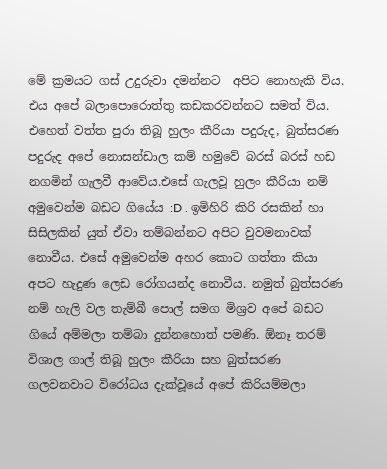මේ ක්‍රමයට ගස් උදුරුවා දමන්නට  අපිට නොහැකි විය. එය අපේ බලාපොරොත්තු කඩකරවන්නට සමත් විය. එහෙත් වත්ත පුරා තිබූ හුලං කීරියා පදුරුද, බුත්සරණ පදුරුද අපේ නොසන්ඩාල කම් හමුවේ බරස් බරස් හඩ නගමින් ගැලවී ආවේය.එසේ ගැලවූ හුලං කීරියා නම් අමුවෙන්ම බඩට ගියේය :D . ඉමිහිරි කිරි රසකින් හා සිසිලකින් යුත් ඒවා තම්බන්නට අපිට වුවමනාවක් නොවීය. එසේ අමුවෙන්ම අහර කොට ගත්තා කියා අපට හැදුණ ලෙඩ රෝගයන්ද නොවීය. නමුත් බුත්සරණ නම් හැලි වල තැම්බී පොල් සමග මිශ්‍රව අපේ බඩට ගියේ අම්මලා තම්බා දුන්නහොත් පමණි. ඕනෑ තරම් විශාල ගාල් තිබූ හුලං කීරියා සහ බුත්සරණ ගලවනවාට විරෝධය දැක්වූයේ අපේ කිරියම්මලා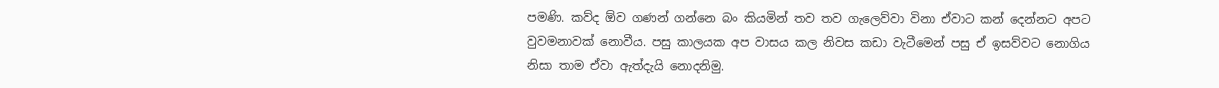පමණි. කව්ද ඕව ගණන් ගන්නෙ බං කියමින් තව තව ගැලෙව්වා විනා ඒවාට කන් දෙන්නට අපට වුවමනාවක් නොවීය. පසු කාලයක අප වාසය කල නිවස කඩා වැටීමෙන් පසු ඒ ඉසව්වට නොගිය නිසා තාම ඒවා ඇත්දැයි නොදනිමු.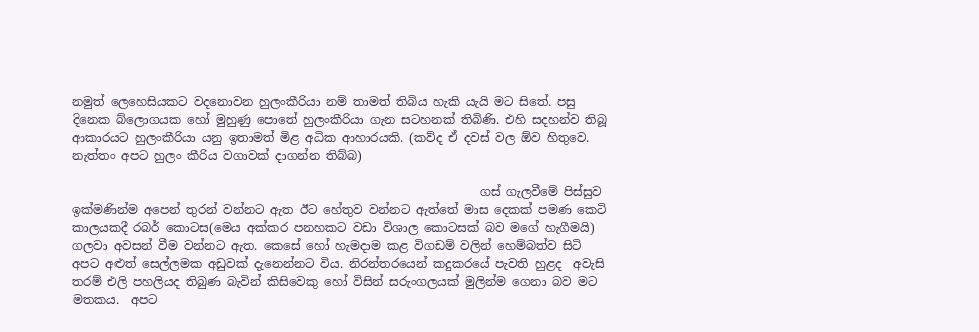නමුත් ලෙහෙසියකට වදනොවන හුලංකීරියා නම් තාමත් තිබිය හැකි යැයි මට සිතේ. පසු දිනෙක බ්ලොගයක හෝ මුහුණු පොතේ හුලංකීරියා ගැන සටහනක් තිබිණි. එහි සදහන්ව තිබූ ආකාරයට හුලංකීරියා යනු ඉතාමත් මිළ අධික ආහාරයකි. (කව්ද ඒ දවස් වල ඕව හිතුවෙ. නැත්තං අපට හුලං කීරිය වගාවක් දාගන්න තිබ්බ)

                                                                    ගස් ගැලවීමේ පිස්සුව ඉක්මණින්ම අපෙන් තුරන් වන්නට ඇත ඊට හේතුව වන්නට ඇත්තේ මාස දෙකක් පමණ කෙටි කාලයකදී රබර් කොටස(මෙය අක්කර පනහකට වඩා විශාල කොටසක් බව මගේ හැගීමයි) ගලවා අවසන් වීම වන්නට ඇත. කෙසේ හෝ හැමදාම කළ විගඩම් වලින් හෙම්බත්ව සිටි අපට අළුත් සෙල්ලමක අඩුවක් දැනෙන්නට විය. නිරන්තරයෙන් කදුකරයේ පැවති හුළද  අවැසි තරම් එලි පහලියද තිබුණ බැවින් කිසිවෙකු හෝ විසින් සරුංගලයක් මුලින්ම ගෙනා බව මට මතකය.  අපට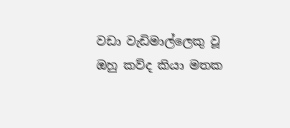වඩා වැඩිමාල්ලෙකු වූ ඔහු කව්ද කියා මතක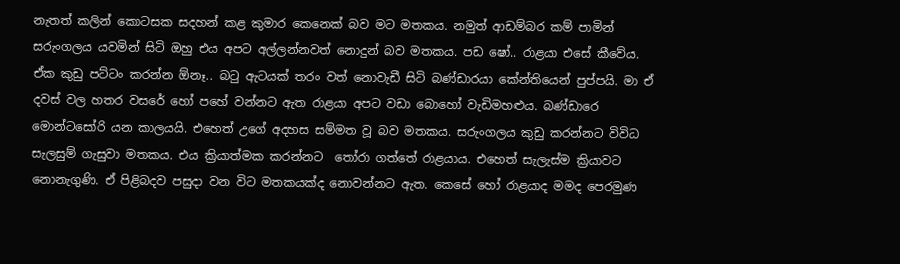නැතත් කලින් කොටසක සදහන් කළ කුමාර කෙනෙක් බව මට මතකය. නමුත් ආඩම්බර කම් පාමින් සරුංගලය යවමින් සිටි ඔහු එය අපට අල්ලන්නවත් නොදුන් බව මතකය. පඩ ෂෝ.. රාළයා එසේ කීවේය. ඒක කුඩු පට්ටං කරන්න ඕනෑ.. බටු ඇටයක් තරං වත් නොවැඩී සිටි බණ්ඩාරයා කේන්තියෙන් පුප්පයි. මා ඒ දවස් වල හතර වසරේ හෝ පහේ වන්නට ඇත රාළයා අපට වඩා බොහෝ වැඩිමහළුය. බණ්ඩාරෙ මොන්ටසෝරි යන කාලයයි. එහෙත් උගේ අදහස සම්මත වූ බව මතකය. සරුංගලය කුඩු කරන්නට විවිධ සැලසුම් ගැසුවා මතකය. එය ක්‍රියාත්මක කරන්නට  තෝරා ගත්තේ රාළයාය. එහෙත් සැලැස්ම ක්‍රියාවට නොනැගුණි. ඒ පිළිබදව පසුදා වන විට මතකයක්ද නොවන්නට ඇත. කෙසේ හෝ රාළයාද මමද පෙරමුණ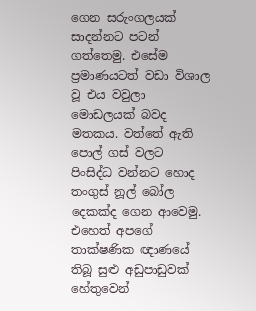ගෙන සරුංගලයක් සාදන්නට පටන් ගත්තෙමු. එසේම ප්‍රමාණයටත් වඩා විශාල වූ එය වවුලා මොඩලයක් බවද මතකය. වත්තේ ඇති පොල් ගස් වලට පිංසිද්ධ වන්නට හොද තංගුස් නූල් බෝල දෙකක්ද ගෙන ආවෙමු. එහෙත් අපගේ තාක්ෂණික ඥාණයේ තිබූ සුළු අඩුපාඩුවක් හේතුවෙන්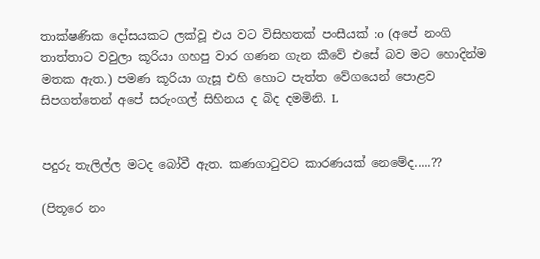තාක්ෂණික දෝසයකට ලක්වූ එය වට විසිහතක් පංසීයක් :o (අපේ නංගි තාත්තාට වවුලා කූරියා ගහපු වාර ගණන ගැන කීවේ එසේ බව මට හොදින්ම මතක ඇත.) පමණ කූරියා ගැසූ එහි හොට පැත්ත වේගයෙන් පොළව සිපගත්තෙන් අපේ සරුංගල් සිහිනය ද බිද දමමිනි. L


පදුරු තැලිල්ල මටද බෝවී ඇත. කණගාටුවට කාරණයක් නෙමේද.....??

(පිතූරෙ නං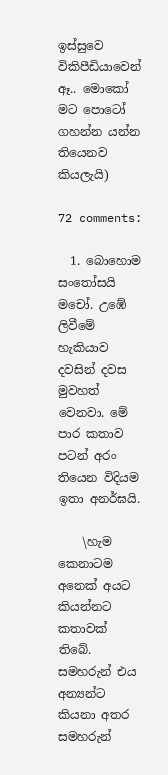ඉස්සුවෙ විකිපීඩියාවෙන් ඈ.. මොකෝ මට පොටෝ ගහන්න යන්න තියෙනව කියලැයි)

72 comments:

  1. බොහොම සංතෝසයි මචෝ. උඹේ ලිවීමේ හැකියාව දවසින් දවස මුවහත් වෙනවා. මේ පාර කතාව පටන් අරං තියෙන විදියම ඉතා අනර්ඝයි.

    \හැම කෙනාටම අනෙක් අයට කියන්නට කතාවක් තිබේ. සමහරුන් එය අන්‍යන්ට කියනා අතර සමහරුන්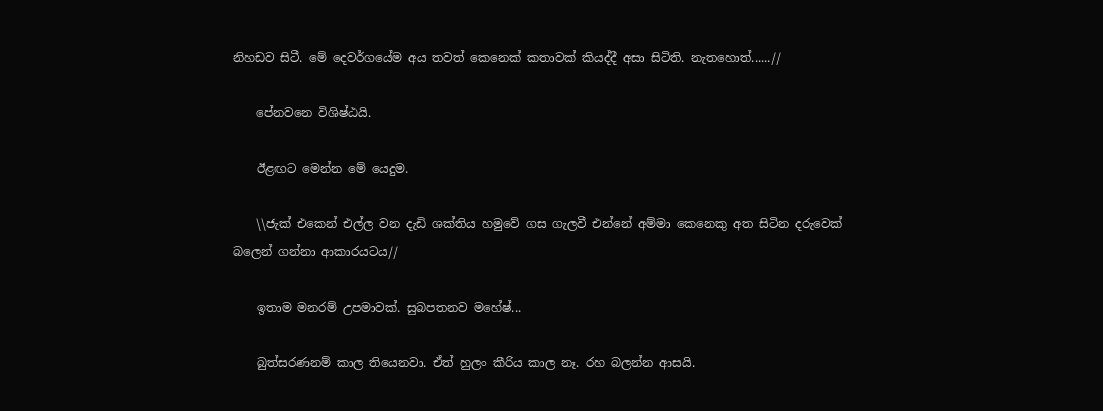නිහඩව සිටී. මේ දෙවර්ගයේම අය තවත් කෙනෙක් කතාවක් කියද්දී අසා සිටිති. නැතහොත්......//

    පේනවනෙ විශිෂ්ඨයි.

    ඊළඟට මෙන්න මේ යෙදුම.

    \\ජැක් එකෙන් එල්ල වන දැඩි ශක්තිය හමුවේ ගස ගැලවී එන්නේ අම්මා කෙනෙකු අත සිටින දරුවෙක් බලෙන් ගන්නා ආකාරයටය//

    ඉතාම මනරම් උපමාවක්. සුබපතනව මහේෂ්...

    බුත්සරණනම් කාල තියෙනවා. ඒත් හුලං කීරිය කාල නෑ. රහ බලන්න ආසයි.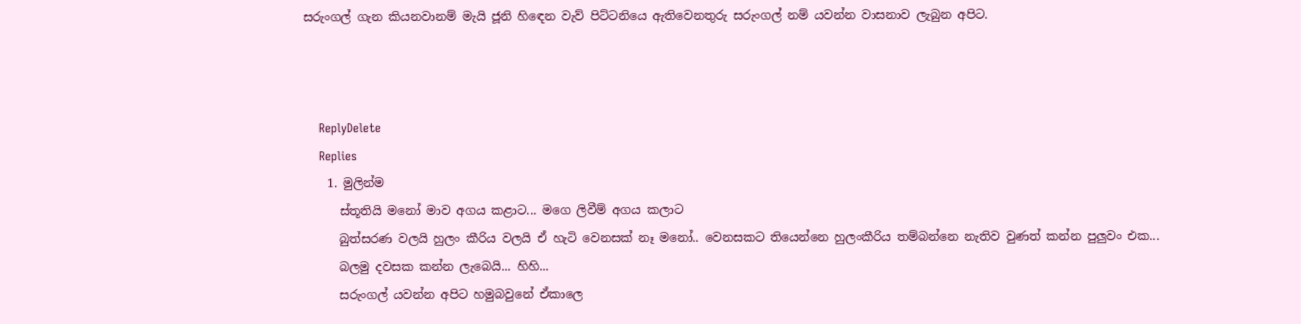සරුංගල් ගැන කියනවානම් මැයි ජූනි හිඳෙන වැව් පිට්ටනියෙ ඇතිවෙනතුරු සරුංගල් නම් යවන්න වාසනාව ලැබුන අපිට.



    ReplyDelete
    Replies
    1. මුලින්ම
      ස්තූතියි මනෝ මාව අගය කළාට... මගෙ ලිවීම් අගය කලාට
      බුත්සරණ වලයි හුලං කීරිය වලයි ඒ හැටි වෙනසක් නෑ මනෝ.. වෙනසකට තියෙන්නෙ හුලංකීරිය තම්බන්නෙ නැතිව වුණත් කන්න පුලුවං එක...
      බලමු දවසක කන්න ලැබෙයි... හිහි...
      සරුංගල් යවන්න අපිට හමුබවුනේ ඒකාලෙ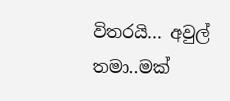විතරයි... අවුල් තමා..මක්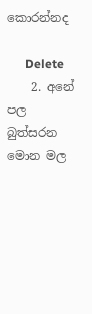කොරන්නද

      Delete
    2. අනේ පල බුත්සරන මොන මල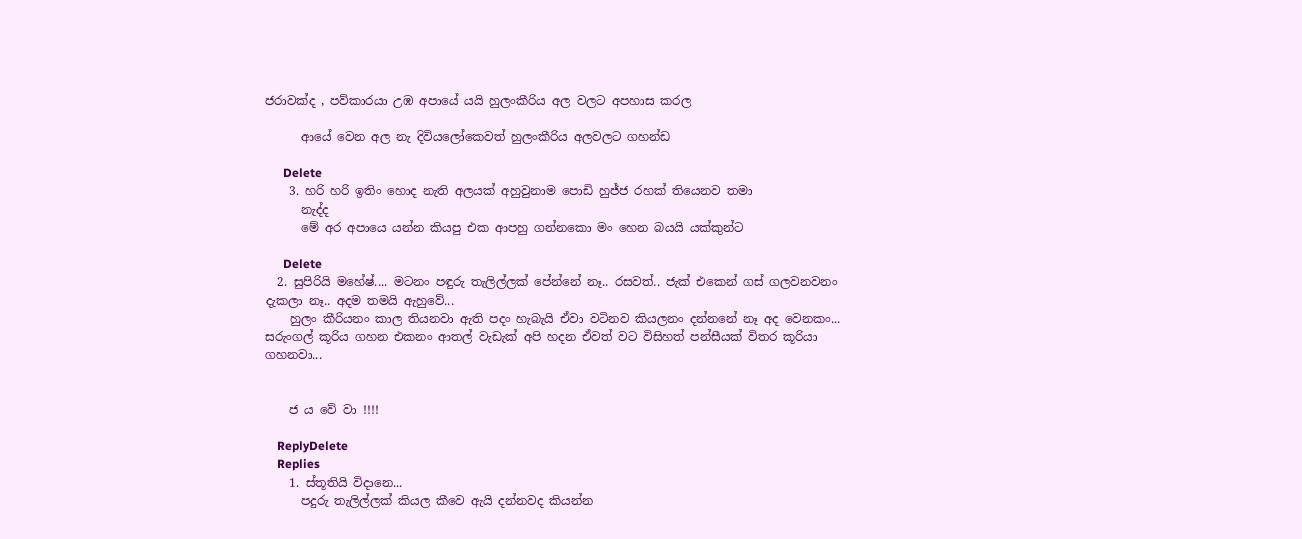ජරාවක්ද , පව්කාරයා උඹ අපායේ යයි හුලංකීරිය අල වලට අපහාස කරල

      ආයේ වෙන අල නැ දිවියලෝකෙවත් හුලංකීරිය අලවලට ගහන්ඩ

      Delete
    3. හරි හරි ඉතිං හොද නැති අලයක් අහුවුනාම පොඩි හුජ්ජ රහක් තියෙනව තමා
      නැද්ද
      මේ අර අපායෙ යන්න කියපු එක ආපහු ගන්නකො මං හෙන බයයි යක්කුන්ට

      Delete
  2. සුපිරියි මහේෂ්.... මටනං පඳුරු තැලිල්ලක් පේන්නේ නෑ.. රසවත්.. ජැක් එකෙන් ගස් ගලවනවනං දැකලා නෑ.. අදම තමයි ඇහුවේ...
    හුලං කීරියනං කාල තියනවා ඇති පදං හැබැයි ඒවා වටිනව කියලනං දන්නනේ නෑ අද වෙනකං... සරුංගල් කූරිය ගහන එකනං ආතල් වැඩැක් අපි හදන ඒවත් වට විසිහත් පන්සීයක් විතර කූරියා ගහනවා...


    ජ ය වේ වා !!!!

    ReplyDelete
    Replies
    1. ස්තූතියි විදානෙ...
      පදුරු තැලිල්ලක් කියල කීවෙ ඇයි දන්නවද කියන්න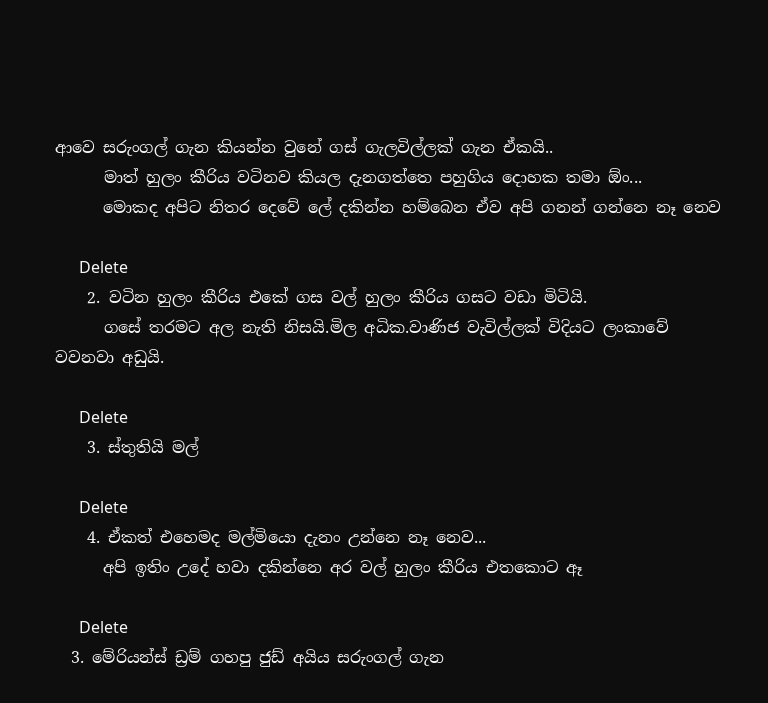ආවෙ සරුංගල් ගැන කියන්න වුනේ ගස් ගැලවිල්ලක් ගැන ඒකයි..
      මාත් හුලං කීරිය වටිනව කියල දැනගත්තෙ පහුගිය දොහක තමා ඕං...
      මොකද අපිට නිතර දෙවේ ලේ දකින්න හම්බෙන ඒව අපි ගනන් ගන්නෙ නෑ නෙව

      Delete
    2. වටින හුලං කීරිය එකේ ගස වල් හුලං කීරිය ගසට වඩා මිටියි.
      ගසේ තරමට අල නැති නිසයි.මිල අධික.වාණිජ වැවිල්ලක් විදියට ලංකාවේ වවනවා අඩුයි.

      Delete
    3. ස්තුතියි මල්

      Delete
    4. ඒකත් එහෙමද මල්මියො දැනං උන්නෙ නෑ නෙව...
      අපි ඉතිං උදේ හවා දකින්නෙ අර වල් හුලං කීරිය එතකොට ඈ

      Delete
  3. මේරියන්ස් ඩ්‍රම් ගහපු ජුඩ් අයිය සරුංගල් ගැන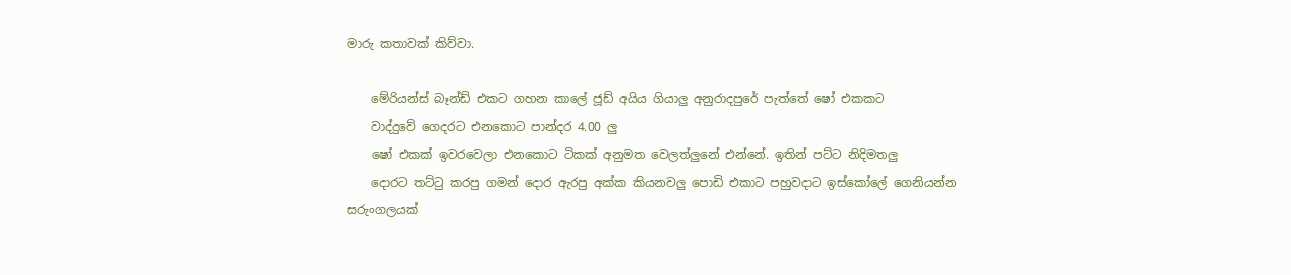මාරු කතාවක් කිව්වා.

    මේරියන්ස් බෑන්ඩ් එකට ගහන කාලේ ජූඩ් අයිය ගියාලු අනුරාදපුරේ පැත්තේ ෂෝ එකකට
    වාද්දුවේ ගෙදරට එනකොට පාන්දර 4.00 ලු
    ෂෝ එකක් ඉවරවෙලා එනකොට ටිකක් අනුමත වෙලත්ලුනේ එන්නේ. ඉතින් පට්ට නිදිමතලු
    දොරට තට්ටු කරපු ගමන් දොර ඇරපු අක්ක කියනවලු පොඩි එකාට පහුවදාට ඉස්කෝලේ ගෙනියන්න සරුංගලයක්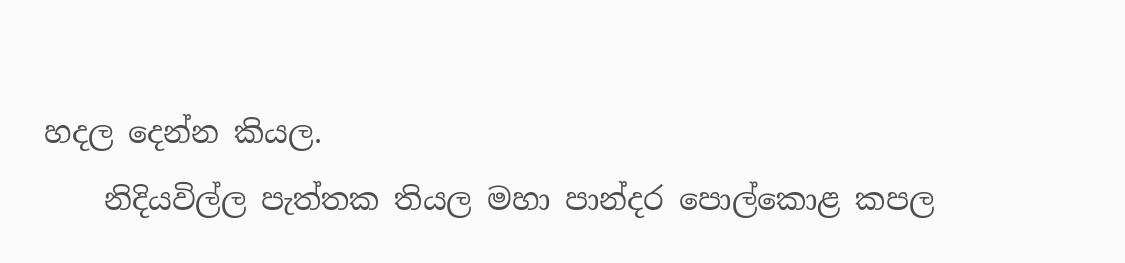හදල දෙන්න කියල.
    නිදියවිල්ල පැත්තක තියල මහා පාන්දර පොල්කොළ කපල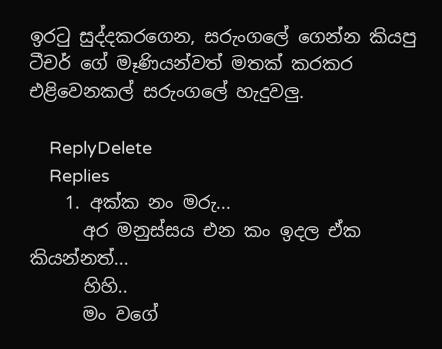ඉරටු සුද්දකරගෙන, සරුංගලේ ගෙන්න කියපු ටීචර් ගේ මෑණියන්වත් මතක් කරකර එළිවෙනකල් සරුංගලේ හැදුවලු.

    ReplyDelete
    Replies
    1. අක්ක නං මරු...
      අර මනුස්සය එන කං ඉදල ඒක කියන්නත්...
      හිහි..
      මං වගේ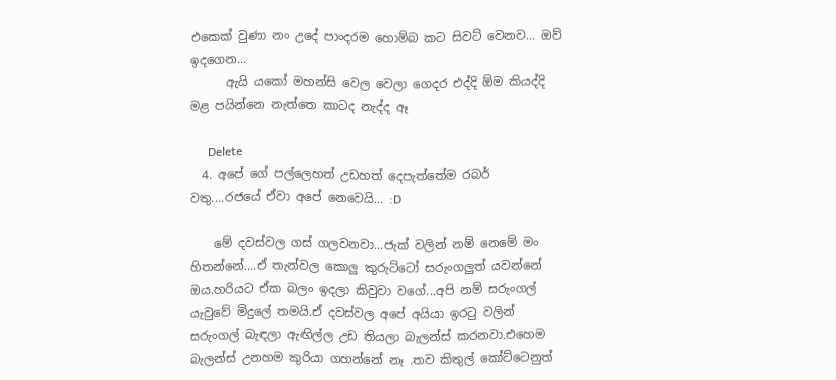එකෙක් වුණා නං උදේ පාංදරම හොම්බ කට සිවට් වෙනව... ඔව් ඉදගෙන...
      ඇයි යකෝ මහන්සි වෙල වෙලා ගෙදර එද්දි ඕම කියද්දි මළ පයින්නෙ නැත්තෙ කාටද නැද්ද ඈ

      Delete
  4. අපේ ගේ පල්ලෙහත් උඩහත් දෙපැත්තේම රබර් වතු....රජයේ ඒවා අපේ නෙවෙයි... :D

    මේ දවස්වල ගස් ගලවනවා...ජැක් වලින් නම් නෙමේ මං හිතන්නේ....ඒ තැන්වල කොලු කුරුට්ටෝ සරුංගලුත් යවන්නේ ඔය.හරියට ඒක බලං ඉදලා කිවුවා වගේ...අපි නම් සරුංගල් යැවුවේ මිදුලේ තමයි.ඒ දවස්වල අපේ අයියා ඉරටු වලින් සරුංගල් බැඳලා ඇඟිල්ල උඩ තියලා බැලන්ස් කරනවා.එහෙම බැලන්ස් උනහම කුරියා ගහන්නේ නෑ .තව කිතුල් කෝට්ටෙනුත්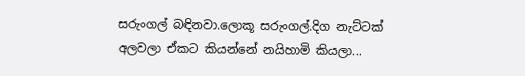සරුංගල් බඳිනවා.ලොකූ සරුංගල්.දිග නැට්ටක් අලවලා ඒකට කියන්නේ නයිහාමි කියලා...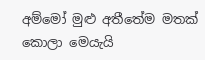අම්මෝ මුළු අතීතේම මතක් කොලා මෙයැයි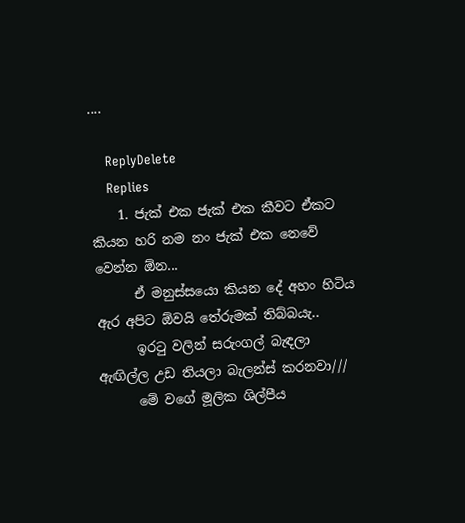....

    ReplyDelete
    Replies
    1. ජැක් එක ජැක් එක කීවට ඒකට කියන හරි නම නං ජැක් එක නෙවේ වෙන්න ඕන...
      ඒ මනුස්සයො කියන දේ අහං හිටිය ඇර අපිට ඕවයි තේරුමක් තිබ්බයැ..
      ඉරටු වලින් සරුංගල් බැඳලා ඇඟිල්ල උඩ තියලා බැලන්ස් කරනවා///
      මේ වගේ මූලික ශිල්පීය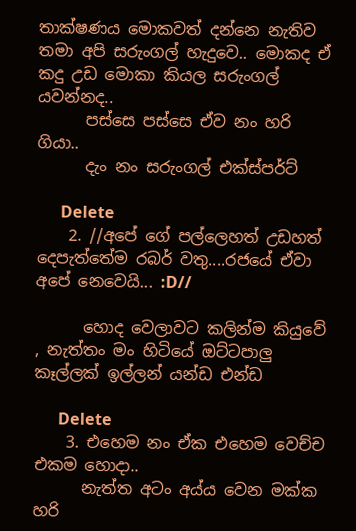තාක්ෂණය මොකවත් දන්නෙ නැතිව තමා අපි සරුංගල් හැදුවෙ.. මොකද ඒ කදු උඩ මොකා කියල සරුංගල් යවන්නද..
      පස්සෙ පස්සෙ ඒව නං හරි ගියා..
      දැං නං සරුංගල් එක්ස්පර්ට්

      Delete
    2. //අපේ ගේ පල්ලෙහත් උඩහත් දෙපැත්තේම රබර් වතු....රජයේ ඒවා අපේ නෙවෙයි... :D//

      හොද වෙලාවට කලින්ම කියුවේ , නැත්තං මං හිටියේ ඔට්ටපාලු කෑල්ලක් ඉල්ලන් යන්ඩ එන්ඩ

      Delete
    3. එහෙම නං ඒක එහෙම වෙච්ච එකම හොදා..
      නැත්ත අටං අය්ය වෙන මක්ක හරි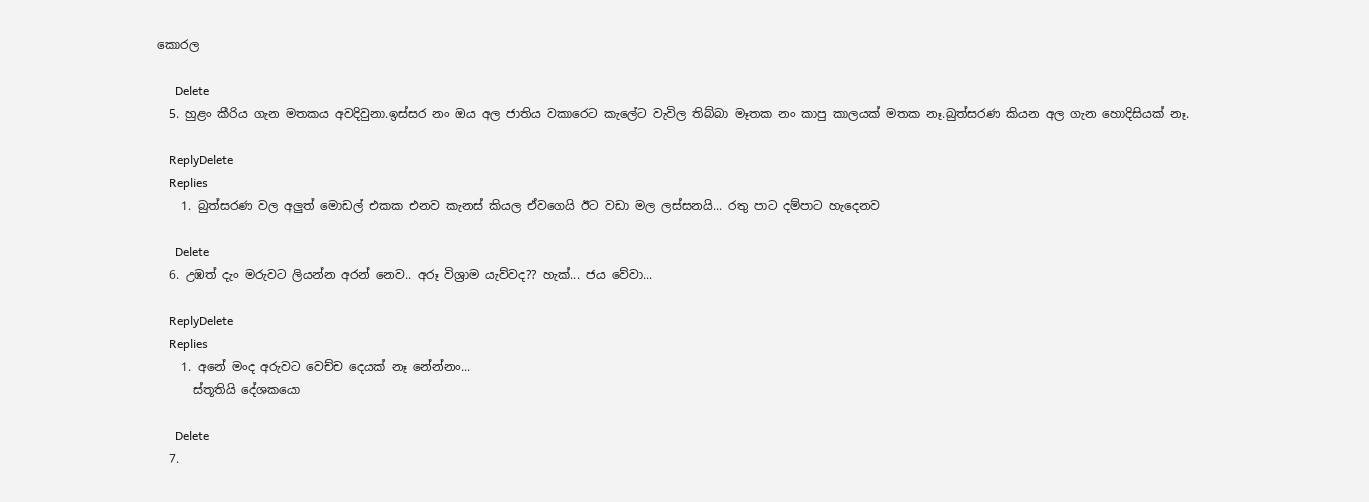කොරල

      Delete
  5. හුළං කීරිය ගැන මතකය අවදිවුනා.ඉස්සර නං ඔය අල ජාතිය වකාරෙට කැලේට වැවිල තිබ්බා මෑතක නං කාපු කාලයක් මතක නෑ.බුත්සරණ කියන අල ගැන හොදිසියක් නෑ.

    ReplyDelete
    Replies
    1. බුත්සරණ වල අලුත් මොඩල් එකක එනව කැනස් කියල ඒවගෙයි ඊට වඩා මල ලස්සනයි... රතු පාට දම්පාට හැදෙනව

      Delete
  6. උඹත් දැං මරුවට ලියන්න අරන් නෙව.. අරූ විශ්‍රාම යැව්වද?? හැක්... ජය වේවා...

    ReplyDelete
    Replies
    1. අනේ මංද අරුවට වෙච්ච දෙයක් නෑ නේන්නං...
      ස්තූතියි දේශකයො

      Delete
  7.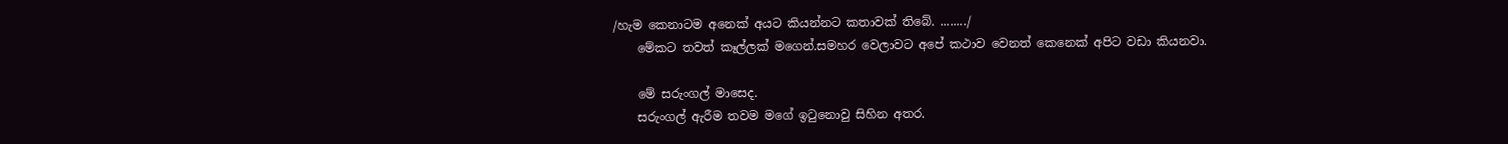/හැම කෙනාටම අනෙක් අයට කියන්නට කතාවක් තිබේ. ......../
    මේකට තවත් කෑල්ලක් මගෙන්.සමහර වෙලාවට අපේ කථාව වෙනත් කෙනෙක් අපිට වඩා කියනවා.

    මේ සරුංගල් මාසෙද.
    සරුංගල් ඇරීම තවම මගේ ඉටුනොවු සිහින අතර.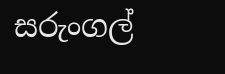සරුංගල්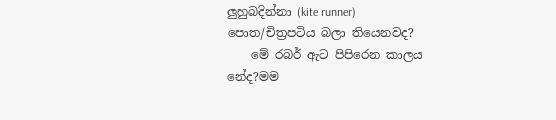ලුහුබදින්නා (kite runner) පොත/චිත්‍රපටිය බලා තියෙනවද?
    මේ රබර් ඇට පිපිරෙන කාලය නේද?මම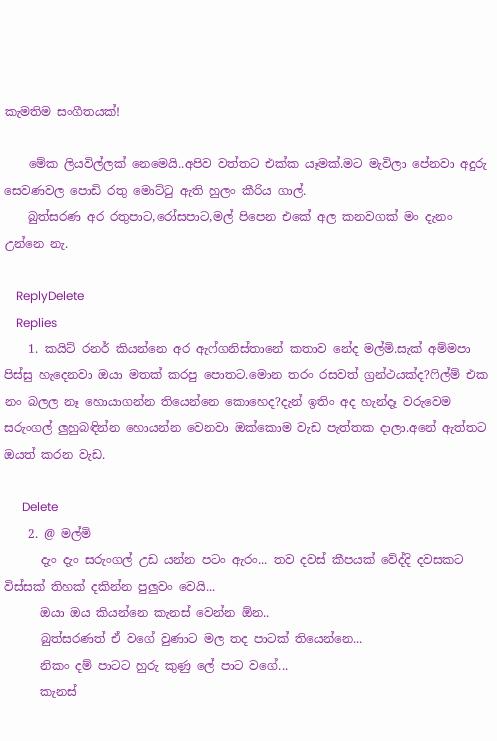කැමතිම සංගීතයක්!

    මේක ලියවිල්ලක් නෙමෙයි..අපිව වත්තට එක්ක යෑමක්.මට මැවිලා පේනවා අදුරු සෙවණවල පොඩි රතු මොට්ටු ඇති හුලං කීරිය ගාල්.
    බුත්සරණ අර රතුපාට,රෝසපාට,මල් පිපෙන එකේ අල කනවගක් මං දැනං උන්නෙ නැ.

    ReplyDelete
    Replies
    1. කයිට් රනර් කියන්නෙ අර ඇෆ්ගනිස්තානේ කතාව නේද මල්මි.සැක් අම්මපා පිස්සු හැදෙනවා ඔයා මතක් කරපු පොතට.මොන තරං රසවත් ග්‍රන්ථයක්ද?ෆිල්ම් එක නං බලල නෑ හොයාගන්න තියෙන්නෙ කොහෙද?දැන් ඉතිං අද හැන්දෑ වරුවෙම සරුංගල් ලුහුබඳින්න හොයන්න වෙනවා ඔක්කොම වැඩ පැත්තක දාලා.අනේ ඇත්තට ඔයත් කරන වැඩ.

      Delete
    2. @ මල්මි
      දැං දැං සරුංගල් උඩ යන්න පටං ඇරං... තව දවස් කීපයක් වේද්දි දවසකට විස්සක් තිහක් දකින්න පුලුවං වෙයි...
      ඔයා ඔය කියන්නෙ කැනස් වෙන්න ඕන..
      බුත්සරණත් ඒ වගේ වුණාට මල තද පාටක් තියෙන්නෙ...
      නිකං දම් පාටට හුරු කුණු ලේ පාට වගේ...
      කැනස්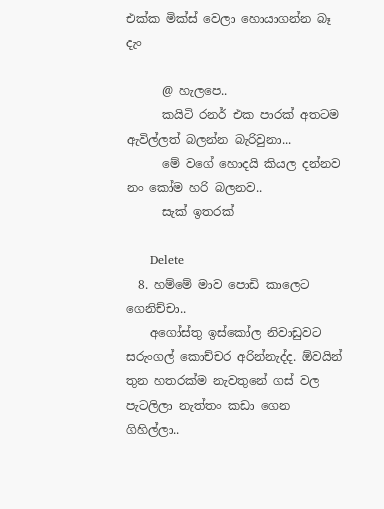එක්ක මික්ස් වෙලා හොයාගන්න බෑ දැං

      @ හැලපෙ..
      කයිටි රනර් එක පාරක් අතටම ඇවිල්ලත් බලන්න බැරිවුනා...
      මේ වගේ හොදයි කියල දන්නව නං කෝම හරි බලනව..
      සැක් ඉතරක්

      Delete
  8. හම්මේ මාව පොඩි කාලෙට ගෙනිච්චා..
    අගෝස්තු ඉස්කෝල නිවාඩුවට සරුංගල් කොච්චර අරින්නැද්ද. ඕවයින් තුන හතරක්ම නැවතුනේ ගස් වල පැටලිලා නැත්තං කඩා ගෙන ගිහිල්ලා..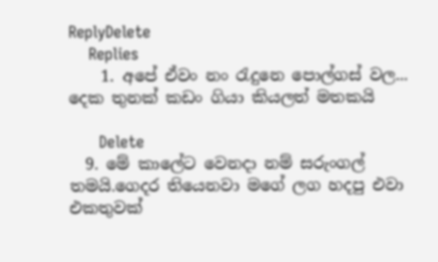ReplyDelete
    Replies
    1. අපේ ඒවං නං රැදුනෙ පොල්ගස් වල... දෙක තුනක් කඩං ගියා කියලත් මතකයි

      Delete
  9. මේ කාලේට වෙනදා නම් සරුංගල් තමයි.ගෙදර තියෙනවා මගේ ලග හදපු එවා එකතුවක්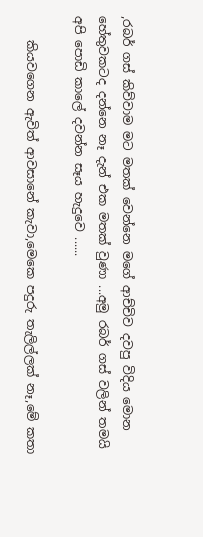,රබර් ගස් කිව්වාම මට මතක් වෙන්නෙ මගේ ආච්චිව දවපු විදිය මොන හේතුවකටද දන්නෙ නෑ දැන් එක මතක් වුණා ...අමු රබර් ගස් වලින් තමයි අපි පොඩි කාලේ දවන්න සෑය හැදුවෙ ......

    කියවගෙන ඇවිත් ආවසානේ කැවා,මෙකෙ පදුරු තැලිල්ලක් නෑ,මේ කතා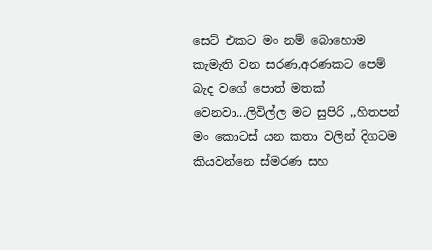සෙට් එකට මං නම් බොහොම කැමැති වන සරණ,අරණකට පෙම් බැද වගේ පොත් මතක් වෙනවා...ලිවිල්ල මට සුපිරි ,,හිතපන් මං කොටස් යන කතා වලින් දිගටම කියවන්නෙ ස්මරණ සහ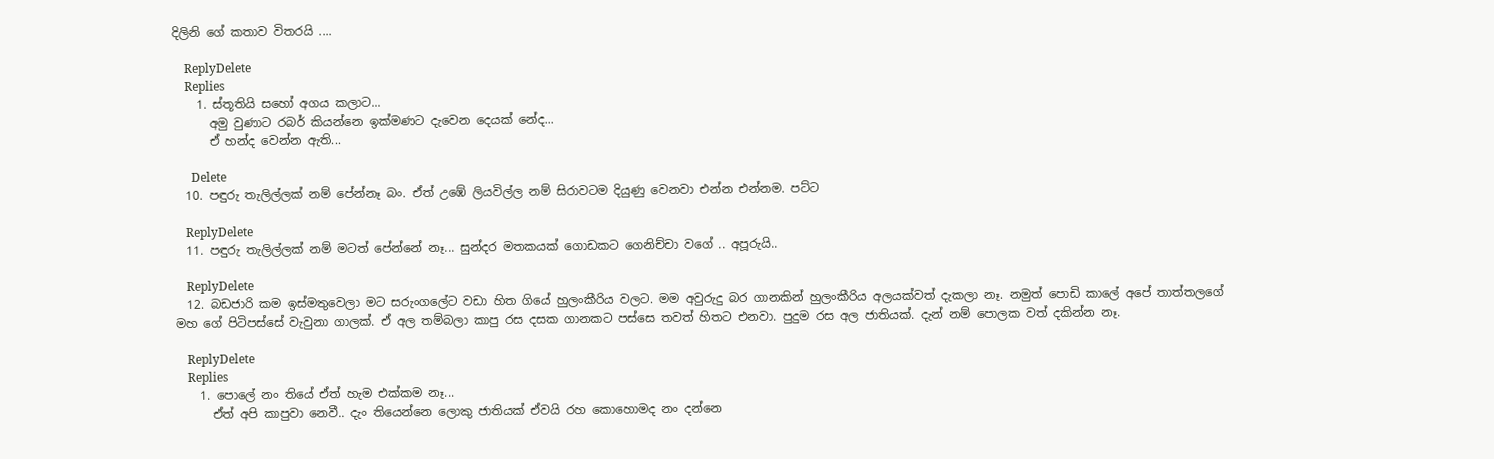දිලිනි ගේ කතාව විතරයි ....

    ReplyDelete
    Replies
    1. ස්තූතියි සහෝ අගය කලාට...
      අමු වුණාට රබර් කියන්නෙ ඉක්මණට දැවෙන දෙයක් නේද...
      ඒ හන්ද වෙන්න ඇති...

      Delete
  10. පඳුරු තැලිල්ලක් නම් පේන්නෑ බං. ඒත් උඹේ ලියවිල්ල නම් සිරාවටම දියුණු වෙනවා එන්න එන්නම. පට්ට

    ReplyDelete
  11. පඳුරු තැලිල්ලක් නම් මටත් පේන්නේ නෑ... සුන්දර මතකයක් ගොඩකට ගෙනිච්චා වගේ .. අපූරුයි..

    ReplyDelete
  12. බඩජාරි කම ඉස්මතුවෙලා මට සරුංගලේට වඩා හිත ගියේ හුලංකීරිය වලට. මම අවුරුදු බර ගානකින් හුලංකීරිය අලයක්වත් දැකලා නෑ. නමුත් පොඩි කාලේ අපේ තාත්තලගේ මහ ගේ පිටිපස්සේ වැවුනා ගාලක්. ඒ අල තම්බලා කාපු රස දසක ගානකට පස්සෙ තවත් හිතට එනවා. පුදුම රස අල ජාතියක්. දැන් නම් පොලක වත් දකින්න නෑ.

    ReplyDelete
    Replies
    1. පොලේ නං තියේ ඒත් හැම එක්කම නෑ...
      ඒත් අපි කාපුවා නෙවී.. දැං තියෙන්නෙ ලොකු ජාතියක් ඒවයි රහ කොහොමද නං දන්නෙ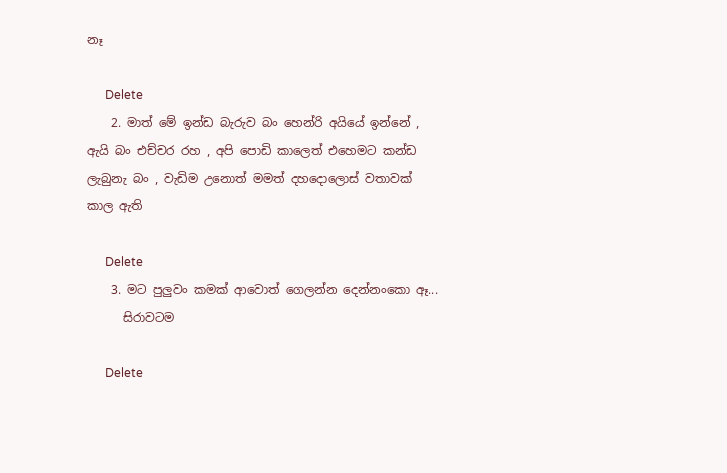නෑ

      Delete
    2. මාත් මේ ඉන්ඩ බැරුව බං හෙන්රි අයියේ ඉන්නේ , ඇයි බං එච්චර රහ , අපි පොඩි කාලෙත් එහෙමට කන්ඩ ලැබුනැ බං , වැඩිම උනොත් මමත් දහදොලොස් වතාවක් කාල ඇති

      Delete
    3. මට පුලුවං කමක් ආවොත් ගෙලන්න දෙන්නංකො ඈ...
      සිරාවටම

      Delete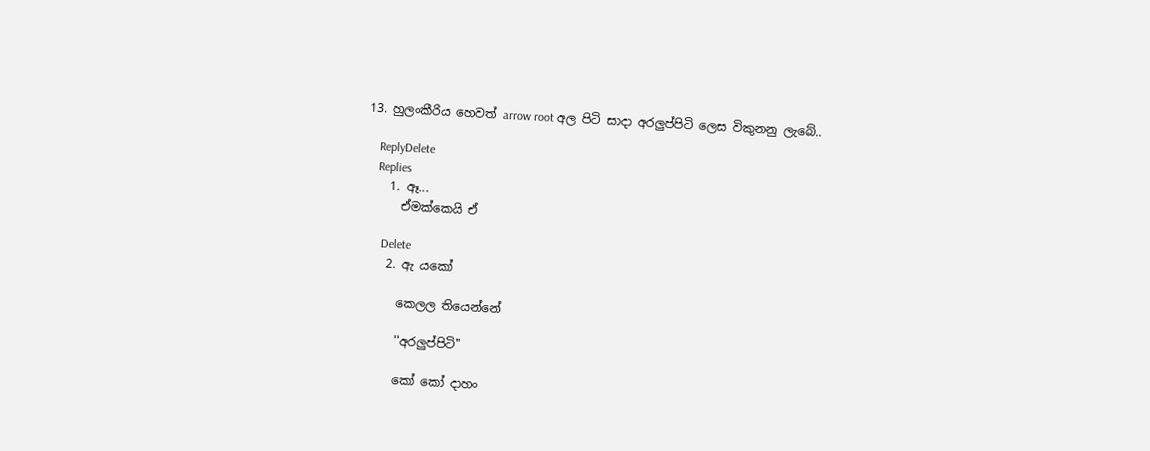13. හුලංකීරිය හෙවත් arrow root අල පිටි සාදා අරලුප්පිටි ලෙස විකුනනු ලැබේ..

    ReplyDelete
    Replies
    1. ඈ...
      ඒමක්කෙයි ඒ

      Delete
    2. ඇ යකෝ

      කෙලල තියෙන්නේ

      ''අරලුප්පිටි''

      කෝ කෝ දාහං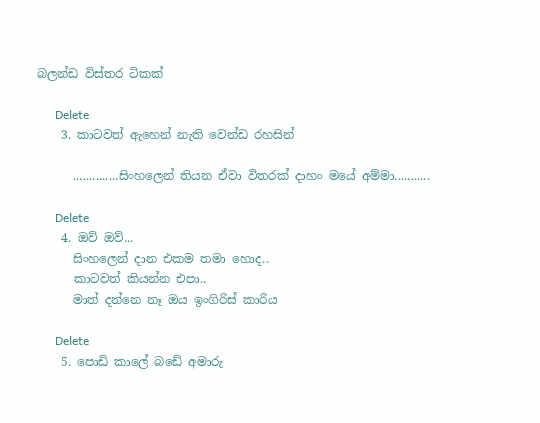බලන්ඩ විස්තර ටිකක්

      Delete
    3. කාටවත් ඇහෙන් නැති වෙන්ඩ රහසින්

      ..............සිංහලෙන් තියන ඒවා විතරක් දාහං මයේ අම්මා...........

      Delete
    4. ඔව් ඔව්...
      සිංහලෙන් දාන එකම තමා හොද..
      කාටවත් කියන්න එපා..
      මාත් දන්නෙ නෑ ඔය ඉංගිරිස් කාරිය

      Delete
    5. පොඩි කාලේ බඩේ අමාරු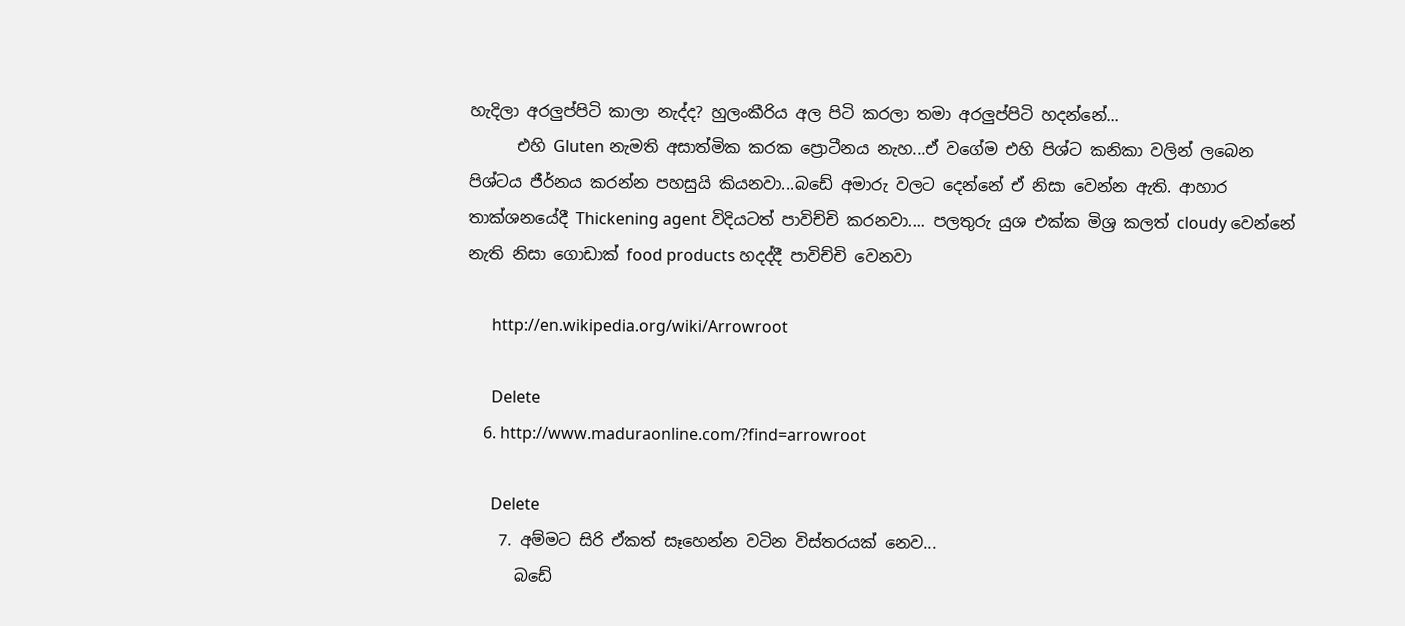හැදිලා අරලුප්පිටි කාලා නැද්ද? හුලංකීරිය අල පිටි කරලා තමා අරලුප්පිටි හදන්නේ...
      එහි Gluten නැමති අසාත්මික කරක ප්‍රොටීනය නැහ...ඒ වගේම එහි පිශ්ට කනිකා වලින් ලබෙන පිශ්ටය ජීර්නය කරන්න පහසුයි කියනවා...බඩේ අමාරු වලට දෙන්නේ ඒ නිසා වෙන්න ඇති. ආහාර තාක්ශනයේදී Thickening agent විදියටත් පාවිච්චි කරනවා.... පලතුරු යුශ එක්ක මිශ්‍ර කලත් cloudy වෙන්නේ නැති නිසා ගොඩාක් food products හදද්දී පාවිච්චි වෙනවා

      http://en.wikipedia.org/wiki/Arrowroot

      Delete
    6. http://www.maduraonline.com/?find=arrowroot

      Delete
    7. අම්මට සිරි ඒකත් සෑහෙන්න වටින විස්තරයක් නෙව...
      බඩේ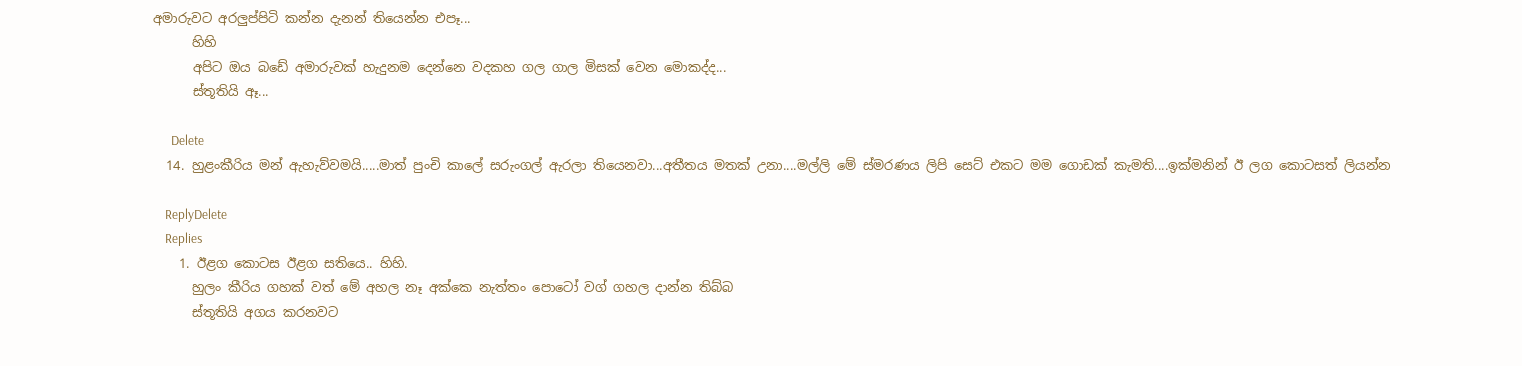අමාරුවට අරලුප්පිටි කන්න දැනන් තියෙන්න එපෑ...
      හිහි
      අපිට ඔය බඩේ අමාරුවක් හැදුනම දෙන්නෙ වදකහ ගල ගාල මිසක් වෙන මොකද්ද...
      ස්තූතියි ඈ...

      Delete
  14. හුළංකීරිය මන් ඇහැව්වමයි.....මාත් පුංචි කාලේ සරුංගල් ඇරලා තියෙනවා...අතීතය මතක් උනා....මල්ලි මේ ස්මරණය ලිපි සෙට් එකට මම ගොඩක් කැමති....ඉක්මනින් ඊ ලග කොටසත් ලියන්න

    ReplyDelete
    Replies
    1. ඊළග කොටස ඊළග සතියෙ.. හිහි.
      හුලං කීරිය ගහක් වත් මේ අහල නෑ අක්කෙ නැත්තං පොටෝ වග් ගහල දාන්න තිබ්බ
      ස්තූතියි අගය කරනවට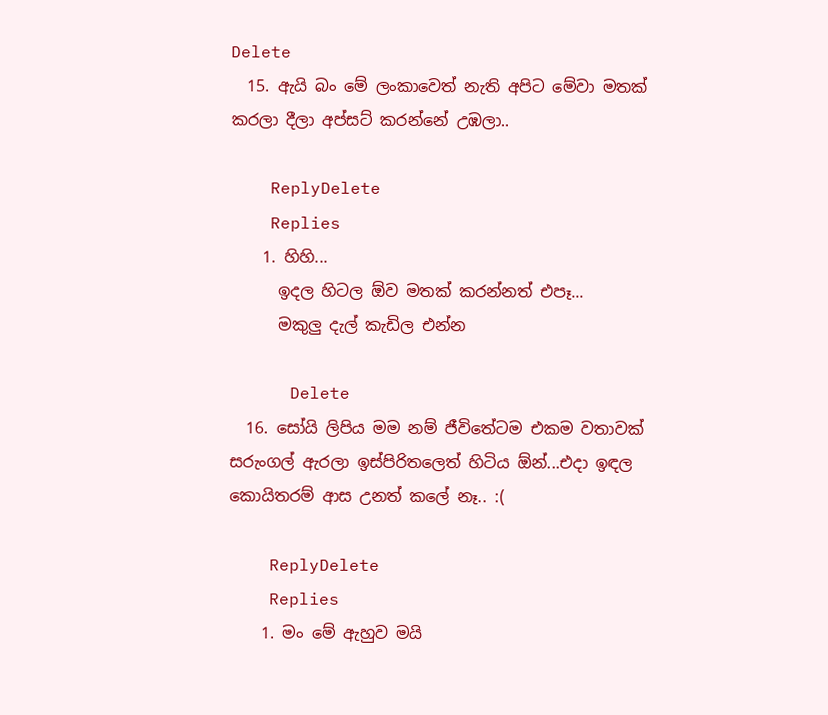Delete
  15. ඇයි බං මේ ලංකාවෙත් නැති අපිට මේවා මතක් කරලා දීලා අප්සට් කරන්නේ උඹලා..

    ReplyDelete
    Replies
    1. හිහි...
      ඉදල හිටල ඕව මතක් කරන්නත් එපෑ...
      මකුලු දැල් කැඩිල එන්න

      Delete
  16. සෝයි ලිපිය මම නම් ජීවිතේටම එකම වතාවක් සරුංගල් ඇරලා ඉස්පිරිතලෙත් හිටිය ඕන්...එදා ඉඳල කොයිතරම් ආස උනත් කලේ නෑ.. :(

    ReplyDelete
    Replies
    1. මං මේ ඇහුව මයි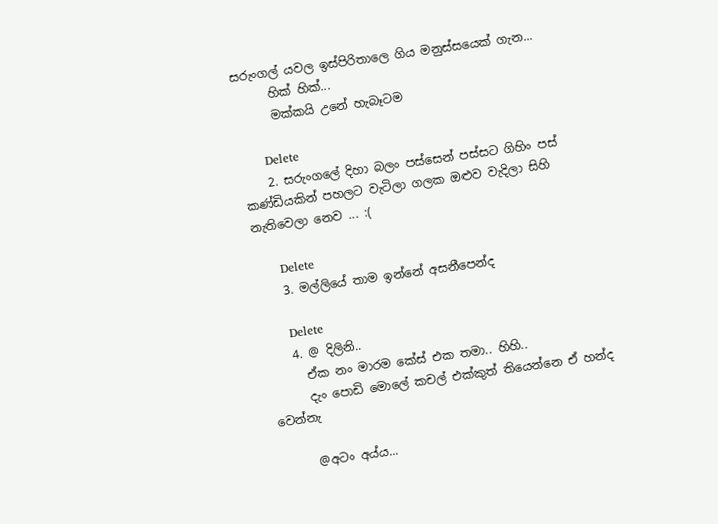සරුංගල් යවල ඉස්පිරිතාලෙ ගිය මනුස්සයෙක් ගැන...
      හික් හික්...
      මක්කයි උනේ හැබෑටම

      Delete
    2. සරුංගලේ දිහා බලං පස්සෙන් පස්සට ගිහිං පස් කණ්ඩියකින් පහලට වැටිලා ගලක ඔළුව වැදිලා සිහි නැතිවෙලා නෙව ... :(

      Delete
    3. මල්ලියේ තාම ඉන්නේ අසනීපෙන්ද

      Delete
    4. @ දිලිනි..
      ඒක නං මාරම කේස් එක තමා.. හිහි..
      දැං පොඩි මොලේ කචල් එක්කුත් තියෙන්නෙ ඒ හන්ද වෙන්නැ

      @අටං අය්ය...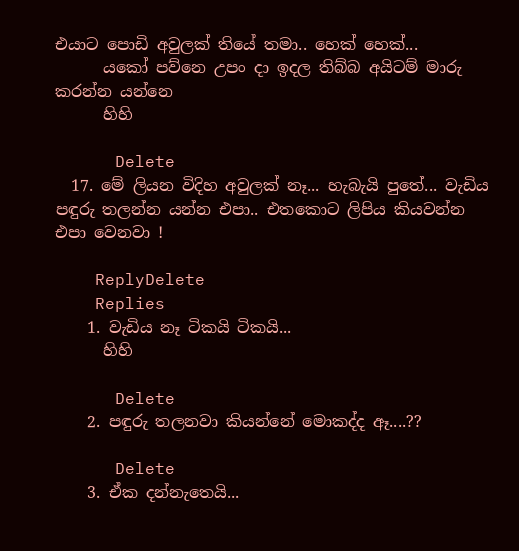එයාට පොඩි අවුලක් තියේ තමා.. හෙක් හෙක්...
      යකෝ පව්නෙ උපං දා ඉදල තිබ්බ අයිටම් මාරු කරන්න යන්නෙ
      හිහි

      Delete
  17. මේ ලියන විදිහ අවුලක් නෑ... හැබැයි පුතේ... වැඩිය පඳුරු තලන්න යන්න එපා.. එතකොට ලිපිය කියවන්න එපා වෙනවා !

    ReplyDelete
    Replies
    1. වැඩිය නෑ ටිකයි ටිකයි...
      හිහි

      Delete
    2. පඳුරු තලනවා කියන්නේ මොකද්ද ඈ....??

      Delete
    3. ඒක දන්නැතෙයි...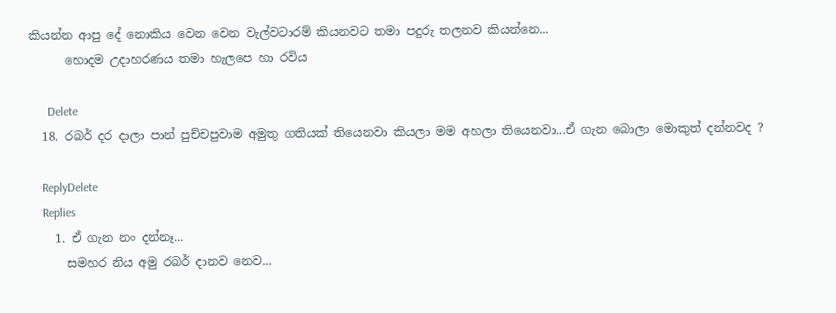කියන්න ආපු දේ නොකිය වෙන වෙන වැල්වටාරම් කියනවට තමා පදුරු තලනව කියන්නෙ...
      හොදම උදාහරණය තමා හැලපෙ හා රවිය

      Delete
  18. රබර් දර දාලා පාන් පුච්චපුවාම අමුතු ගතියක් තියෙනවා කියලා මම අහලා තියෙනවා...ඒ ගැන බොලා මොකුත් දන්නවද ?

    ReplyDelete
    Replies
    1. ඒ ගැන නං දන්නෑ...
      සමහර නිය අමු රබර් දානව නෙව...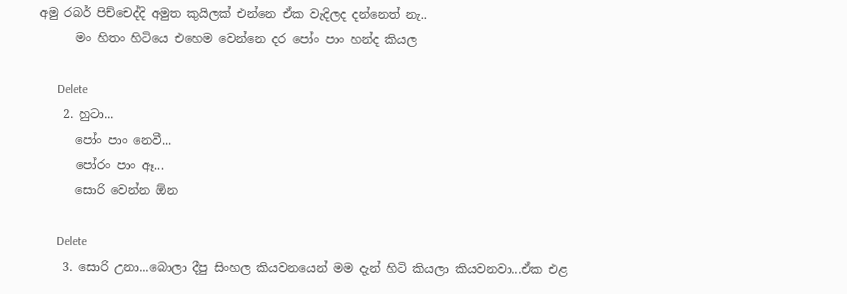අමු රබර් පිච්චෙද්දි අමුත කුයිලක් එන්නෙ ඒක වැදිලද දන්නෙත් නැ..
      මං හිතං හිටියෙ එහෙම වෙන්නෙ දර පෝං පාං හන්ද කියල

      Delete
    2. හුටා...
      පෝං පාං නෙවී...
      පෝරං පාං ඈ...
      සොරි වෙන්න ඕන

      Delete
    3. සොරි උනා...බොලා දීපු සිංහල කියවනයෙන් මම දැන් හිටි කියලා කියවනවා...ඒක එළ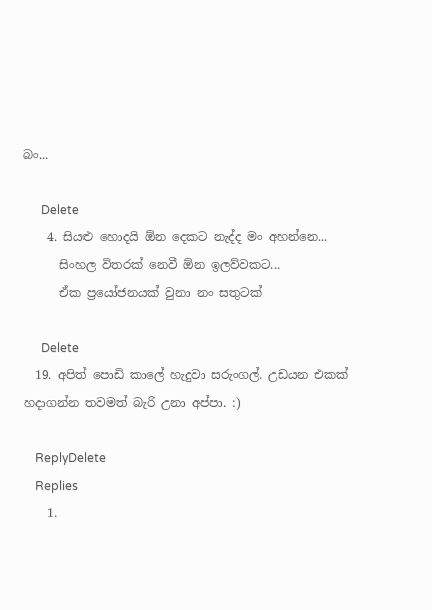බං...

      Delete
    4. සියළු හොදයි ඕන දෙකට නැද්ද මං අහන්නෙ...
      සිංහල විතරක් නෙවී ඕන ඉලව්වකට...
      ඒක ප්‍රයෝජනයක් වුනා නං සතුටක්

      Delete
  19. අපිත් පොඩි කාලේ හැදුවා සරුංගල්. උඩයන එකක් හදාගන්න තවමත් බැරි උනා අප්පා. :)

    ReplyDelete
    Replies
    1.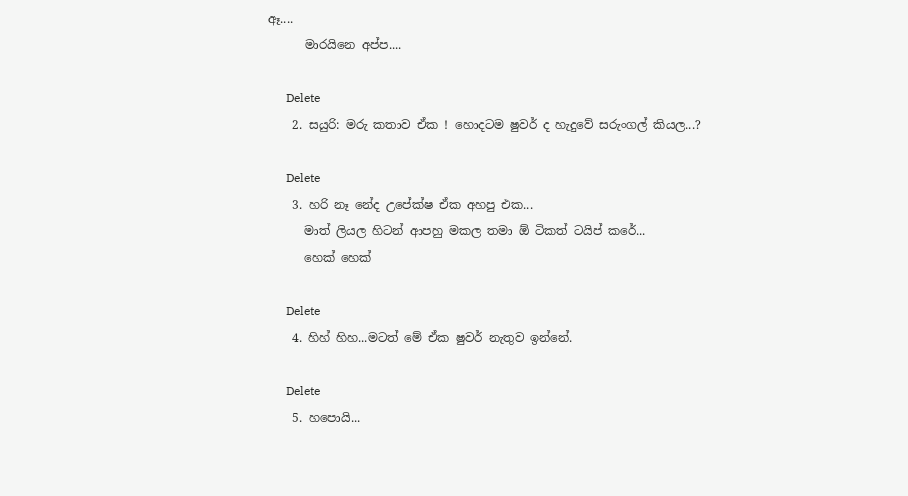ඈ....
      මාරයිනෙ අප්ප....

      Delete
    2. සයුරි: මරු කතාව ඒක ! හොදටම ෂුවර් ද හැදුවේ සරුංගල් කියල...?

      Delete
    3. හරි නෑ නේද උපේක්ෂ ඒක අහපු එක...
      මාත් ලියල හිටන් ආපහු මකල තමා ඕ ටිකත් ටයිප් කරේ...
      හෙක් හෙක්

      Delete
    4. හිහ් හිහ...මටත් මේ ඒක ෂුවර් නැතුව ඉන්නේ.

      Delete
    5. හපොයි...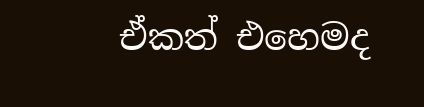ඒකත් එහෙමද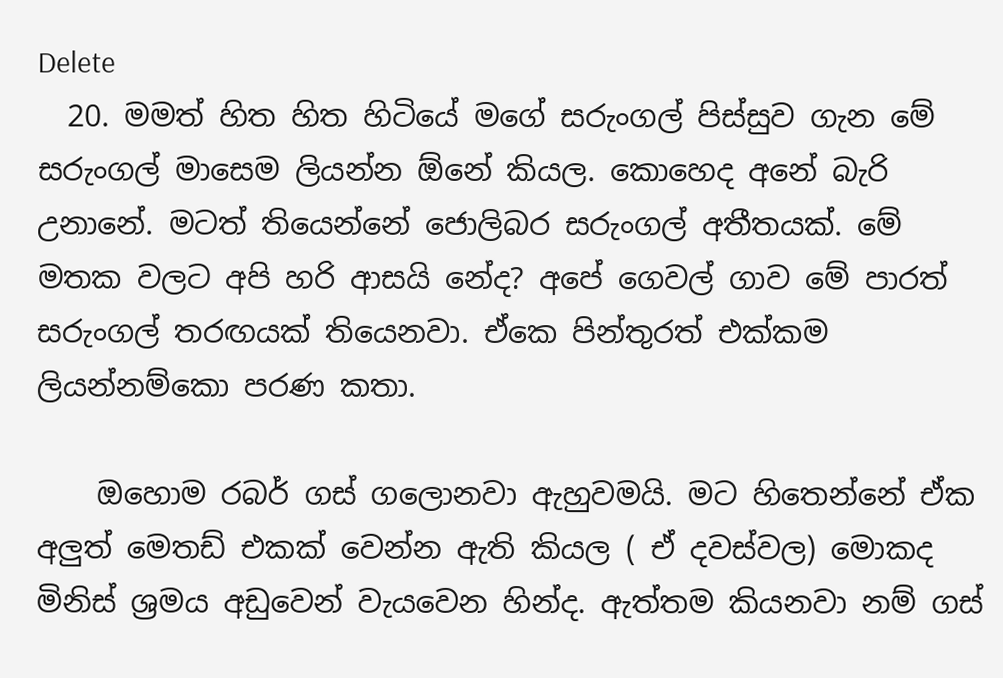Delete
  20. මමත් හිත හිත හිටියේ මගේ සරුංගල් පිස්සුව ගැන මේ සරුංගල් මාසෙම ලියන්න ඕනේ කියල. කොහෙද අනේ බැරි උනානේ. මටත් තියෙන්නේ ජොලිබර සරුංගල් අතීතයක්. මේ මතක වලට අපි හරි ආසයි නේද? අපේ ගෙවල් ගාව මේ පාරත් සරුංගල් තරඟයක් තියෙනවා. ඒකෙ පින්තුරත් එක්කම ලියන්නම්කො පරණ කතා.

    ඔහොම රබර් ගස් ගලොනවා ඇහුවමයි. මට හිතෙන්නේ ඒක අලුත් මෙතඩ් එකක් වෙන්න ඇති කියල ( ඒ දවස්වල) මොකද මිනිස් ශ්‍රමය අඩුවෙන් වැයවෙන හින්ද. ඇත්තම කියනවා නම් ගස්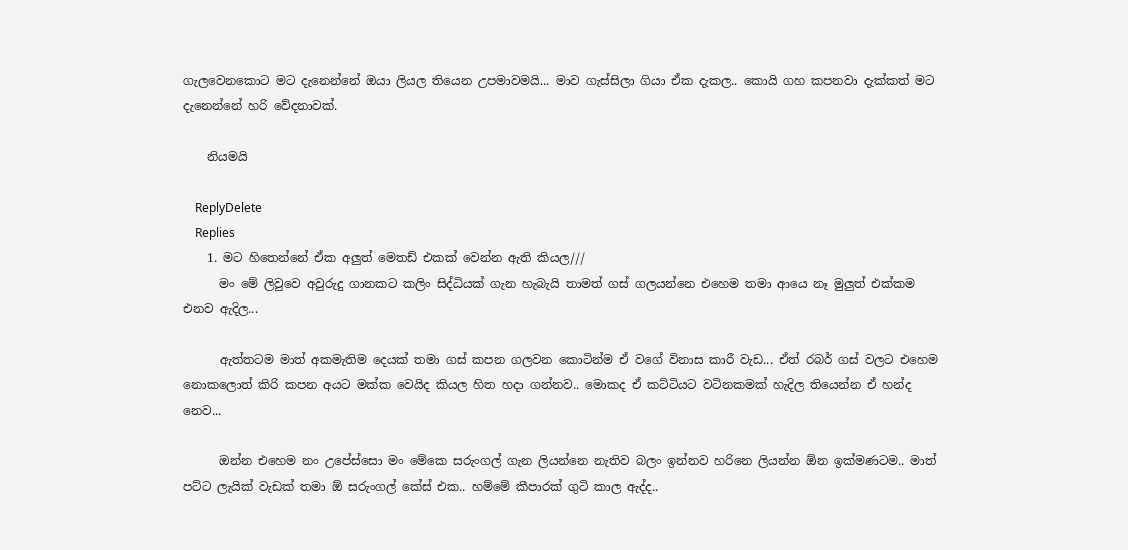ගැලවෙනකොට මට දැනෙන්නේ ඔයා ලියල තියෙන උපමාවමයි... මාව ගැස්සිලා ගියා ඒක දැකල.. කොයි ගහ කපනවා දැක්කත් මට දැනෙන්නේ හරි වේදනාවක්.

    නියමයි

    ReplyDelete
    Replies
    1. මට හිතෙන්නේ ඒක අලුත් මෙතඩ් එකක් වෙන්න ඇති කියල///
      මං මේ ලිවුවෙ අවුරුදු ගානකට කලිං සිද්ධියක් ගැන හැබැයි තාමත් ගස් ගලයන්නෙ එහෙම තමා ආයෙ නෑ මුලුත් එක්කම එනව ඇදිල...

      ඇත්තටම මාත් අකමැතිම දෙයක් තමා ගස් කපන ගලවන කොටින්ම ඒ වගේ විනාස කාරී වැඩ... ඒත් රබර් ගස් වලට එහෙම නොකලොත් කිරි කපන අයට මක්ක වෙයිද කියල හිත හදා ගන්නව.. මොකද ඒ කට්ටියට වටිනකමක් හැදිල තියෙන්න ඒ හන්ද නෙව...

      ඔන්න එහෙම නං උපේස්සො මං මේකෙ සරුංගල් ගැන ලියන්නෙ නැතිව බලං ඉන්නව හරිනෙ ලියන්න ඕන ඉක්මණටම.. මාත් පට්ට ලැයික් වැඩක් තමා ඕ සරුංගල් කේස් එක.. හම්මේ කීපාරක් ගුටි කාල ඇද්ද..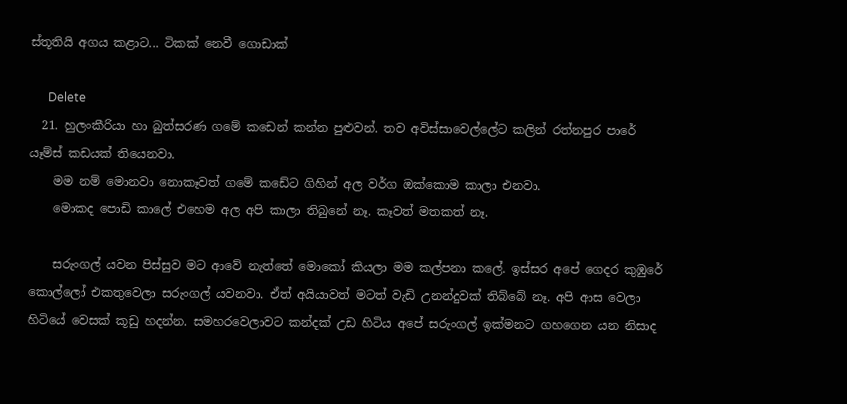ස්තූතියි අගය කළාට... ටිකක් නෙවී ගොඩාක්

      Delete
  21. හුලංකීරියා හා බුත්සරණ ගමේ කඩෙන් කන්න පුළුවන්. තව අවිස්සාවෙල්ලේට කලින් රත්නපුර පාරේ යෑම්ස් කඩයක් තියෙනවා.
    මම නම් මොනවා නොකෑවත් ගමේ කඩේට ගිහින් අල වර්ග ඔක්කොම කාලා එනවා.
    මොකද පොඩි කාලේ එහෙම අල අපි කාලා තිබුනේ නෑ. කෑවත් මතකත් නෑ.

    සරුංගල් යවන පිස්සුව මට ආවේ නැත්තේ මොකෝ කියලා මම කල්පනා කලේ. ඉස්සර අපේ ගෙදර කුඹුරේ කොල්ලෝ එකතුවෙලා සරුංගල් යවනවා. ඒත් අයියාවත් මටත් වැඩි උනන්දුවක් තිබ්බේ නෑ. අපි ආස වෙලා හිටියේ වෙසක් කූඩු හදන්න. සමහරවෙලාවට කන්දක් උඩ හිටිය අපේ සරුංගල් ඉක්මනට ගහගෙන යන නිසාද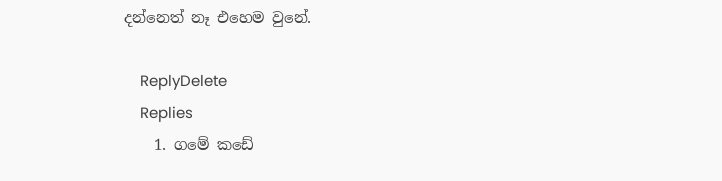දන්නෙත් නෑ එහෙම වුනේ.

    ReplyDelete
    Replies
    1. ගමේ කඩේ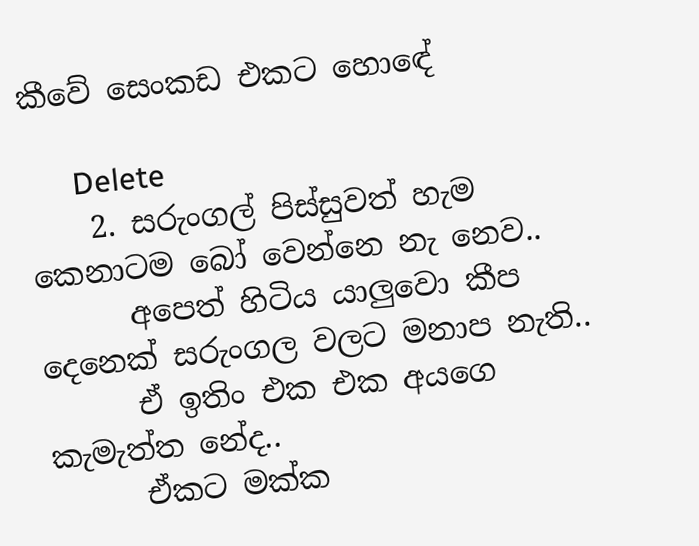කීවේ සෙංකඩ එකට හොඳේ

      Delete
    2. සරුංගල් පිස්සුවත් හැම කෙනාටම බෝ වෙන්නෙ නැ නෙව..
      අපෙත් හිටිය යාලුවො කීප දෙනෙක් සරුංගල වලට මනාප නැති..
      ඒ ඉතිං එක එක අයගෙ කැමැත්ත නේද..
      ඒකට මක්ක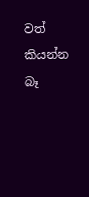වත් කියන්න බෑ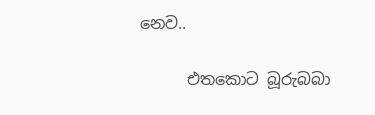නෙව..

      එතකොට බූරුබබා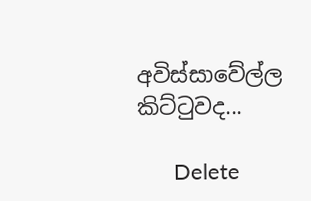අවිස්සාවේල්ල කිට්ටුවද...

      Delete